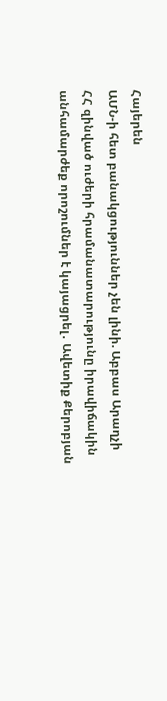Հայերեն
ԱՄՆ-ի հետ բանակցություններ չեն լինի. Աբբաս Արաղչի ՀՀ զինված ուժերի հրամանատարությունը իրավիճակին անհամարժեք որոշումներ է կայացրել․ Ավետիք Քերոբյան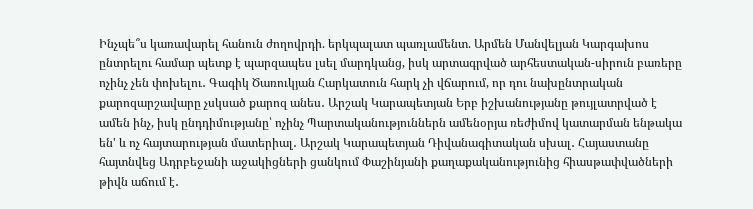Ինչպե՞ս կառավարել հանուն ժողովրդի. երկպալատ պառլամենտ. Արմեն Մանվելյան Կարգախոս ընտրելու համար պետք է պարզապես լսել մարդկանց, իսկ արտագրված արհեստական-սիրուն բառերը ոչինչ չեն փոխելու․ Գագիկ Ծառուկյան Հարկատուն հարկ չի վճարում, որ դու նախընտրական քարոզարշավարը չսկսած քարոզ անես․ Արշակ Կարապետյան Երբ իշխանությանը թույլատրված է ամեն ինչ, իսկ ընդդիմությանը՝ ոչինչ Պարտականություններն ամենօրյա ռեժիմով կատարման ենթակա են' և ոչ հայտարության մատերիալ․ Արշակ Կարապետյան Դիվանագիտական սխալ․ Հայաստանը հայտնվեց Ադրբեջանի աջակիցների ցանկում Փաշինյանի քաղաքականությունից հիասթափվածների թիվն աճում է․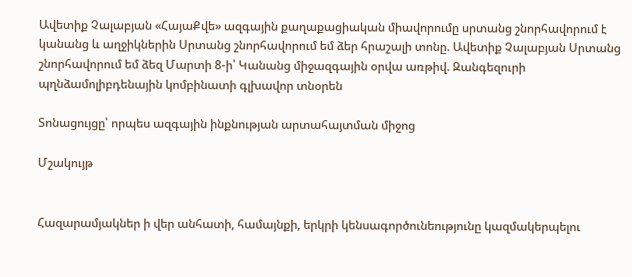Ավետիք Չալաբյան «ՀայաՔվե» ազգային քաղաքացիական միավորումը սրտանց շնորհավորում է կանանց և աղջիկներին Սրտանց շնորհավորում եմ ձեր հրաշալի տոնը. Ավետիք Չալաբյան Սրտանց շնորհավորում եմ ձեզ Մարտի 8-ի՝ Կանանց միջազգային օրվա առթիվ. Զանգեզուրի պղնձամոլիբդենային կոմբինատի գլխավոր տնօրեն

Տոնացույցը՝ որպես ազգային ինքնության արտահայտման միջոց

Մշակույթ


Հազարամյակներ ի վեր անհատի, համայնքի, երկրի կենսագործունեությունը կազմակերպելու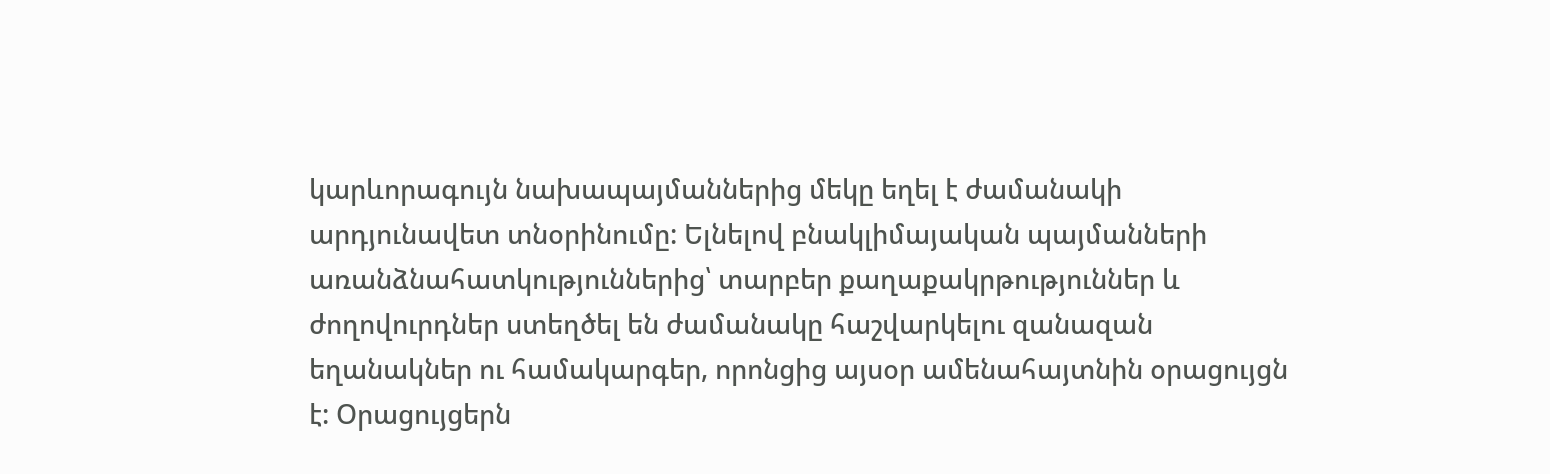կարևորագույն նախապայմաններից մեկը եղել է ժամանակի արդյունավետ տնօրինումը: Ելնելով բնակլիմայական պայմանների առանձնահատկություններից՝ տարբեր քաղաքակրթություններ և ժողովուրդներ ստեղծել են ժամանակը հաշվարկելու զանազան եղանակներ ու համակարգեր, որոնցից այսօր ամենահայտնին օրացույցն է: Օրացույցերն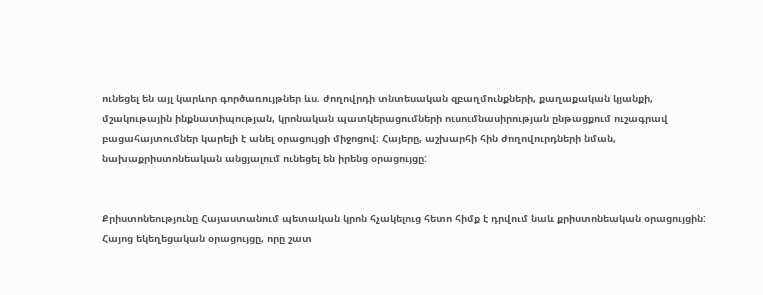ունեցել են այլ կարևոր գործառույթներ ևս. ժողովրդի տնտեսական զբաղմունքների, քաղաքական կյանքի, մշակութային ինքնատիպության, կրոնական պատկերացումների ուսումնասիրության ընթացքում ուշագրավ բացահայտումներ կարելի է անել օրացույցի միջոցով։ Հայերը, աշխարհի հին ժողովուրդների նման, նախաքրիստոնեական անցյալում ունեցել են իրենց օրացույցը:


Քրիստոնեությունը Հայաստանում պետական կրոն հչակելուց հետո հիմք է դրվում նաև քրիստոնեական օրացույցին: Հայոց եկեղեցական օրացույցը, որը շատ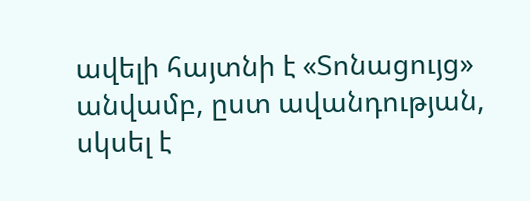ավելի հայտնի է «Տոնացույց» անվամբ, ըստ ավանդության, սկսել է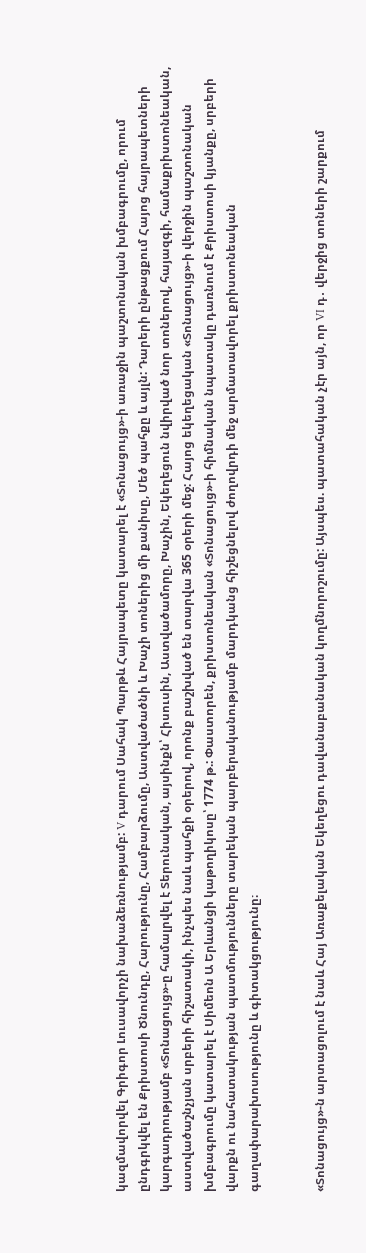կազմավորվել Գրիգոր Լուսավորչի նախաձեռնությամբ: V դարում Սահակ Պարթև Հայրապետը կատարել է «Տոնացույց»-ի առաջին պաշտոնական խմբագրումը, որում ընդգրկվել են Քրիստոսի Ծնունդը, Հարությունը, Համբարձումը, Աստվածածնի և Խաչի տոներից մի քանիսը, Մեծ պահքը և այլն: Դարերի ընթացքում Հայոց հայրապետների կարգադրությամբ «Տոնացույց»-ը համալրվել է Տերունական, այսինքն՝ Հիսուսին, Աստվածամորը, Խաչին, Եկեղեցուն նվիրված նոր տոներով, հայազգի, համաքրիստոնեական, աստվածաշնչյան սրբերի հիշատակի, ինչպես նաև պահքի օրերով, որոնք բաշխված են տարվա 365 օրերի մեջ: Հայոց եկեղեցական «Տոնացույց»-ի վերջին պաշտոնական խմբագրումը կատարել է Սիմեոն Ա Երևանցի կաթողիկոսը՝ 1774 թ.: Փաստորեն, քրիստոնեական «Տոնացույց»-ի հիմնական նպատակը դառնում է Քրիստոսի կյանքը, սրբերի վարքն ու նահատակության պատմությունները տարեկան պարբերականությամբ մարդկանց հիշեցնելով ժողովրդի մեջ արմատավորել քրիստոնեական գաղափարախոսությունը և գիտակցությունը։


«Տոնացույց»-ն արտացոլում է նաև Հայ Առաքելական Եկեղեցու դավանաբանական կողմնորոշումը: Այսպես. պատահական չէր այն, որ VI դ․ վերջից տոների շարքում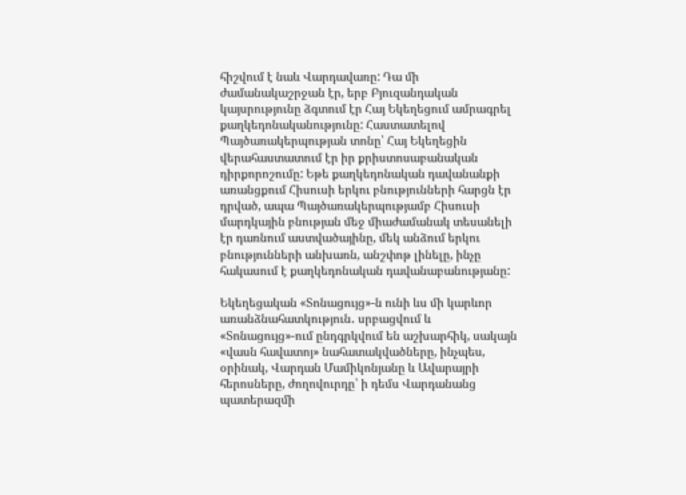հիշվում է նաև Վարդավառը: Դա մի ժամանակաշրջան էր, երբ Բյուզանդական կայսրությունը ձգտում էր Հայ Եկեղեցում ամրագրել քաղկեդոնականությունը: Հաստատելով Պայծառակերպության տոնը՝ Հայ Եկեղեցին վերահաստատում էր իր քրիստոսաբանական դիրքորոշումը: Եթե քաղկեդոնական դավանանքի առանցքում Հիսուսի երկու բնությունների հարցն էր դրված, ապա Պայծառակերպությամբ Հիսուսի մարդկային բնության մեջ միաժամանակ տեսանելի էր դառնում աստվածայինը, մեկ անձում երկու բնությունների անխառն, անշփոթ լինելը, ինչը հակասում է քաղկեդոնական դավանաբանությանը:

Եկեղեցական «Տոնացույց»-ն ունի ևս մի կարևոր առանձնահատկություն․ սրբացվում և «Տոնացույց»-ում ընդգրկվում են աշխարհիկ, սակայն «վասն հավատոյ» նահատակվածները, ինչպես, օրինակ, Վարդան Մամիկոնյանը և Ավարայրի հերոսները, ժողովուրդը՝ ի դեմս Վարդանանց պատերազմի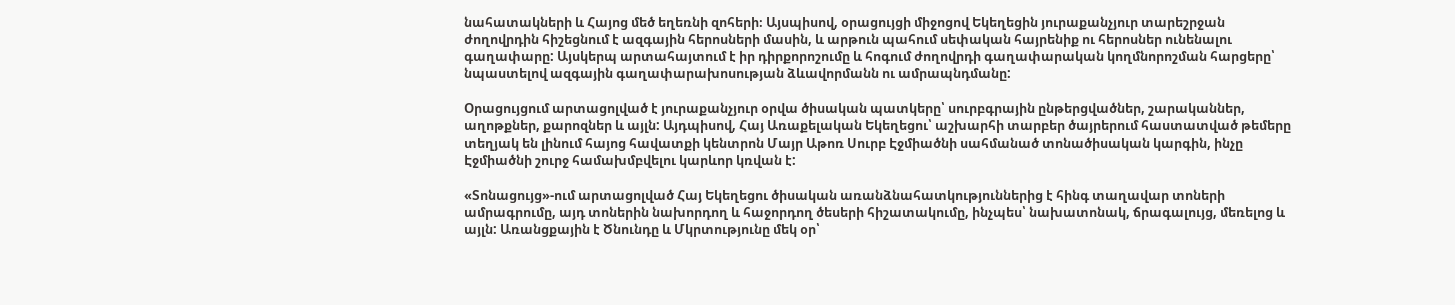նահատակների և Հայոց մեծ եղեռնի զոհերի։ Այսպիսով, օրացույցի միջոցով Եկեղեցին յուրաքանչյուր տարեշրջան ժողովրդին հիշեցնում է ազգային հերոսների մասին, և արթուն պահում սեփական հայրենիք ու հերոսներ ունենալու գաղափարը: Այսկերպ արտահայտում է իր դիրքորոշումը և հոգում ժողովրդի գաղափարական կողմնորոշման հարցերը՝ նպաստելով ազգային գաղափարախոսության ձևավորմանն ու ամրապնդմանը:

Օրացույցում արտացոլված է յուրաքանչյուր օրվա ծիսական պատկերը՝ սուրբգրային ընթերցվածներ, շարականներ, աղոթքներ, քարոզներ և այլն: Այդպիսով, Հայ Առաքելական Եկեղեցու՝ աշխարհի տարբեր ծայրերում հաստատված թեմերը տեղյակ են լինում հայոց հավատքի կենտրոն Մայր Աթոռ Սուրբ Էջմիածնի սահմանած տոնածիսական կարգին, ինչը Էջմիածնի շուրջ համախմբվելու կարևոր կռվան է:

«Տոնացույց»-ում արտացոլված Հայ Եկեղեցու ծիսական առանձնահատկություններից է հինգ տաղավար տոների ամրագրումը, այդ տոներին նախորդող և հաջորդող ծեսերի հիշատակումը, ինչպես՝ նախատոնակ, ճրագալույց, մեռելոց և այլն: Առանցքային է Ծնունդը և Մկրտությունը մեկ օր՝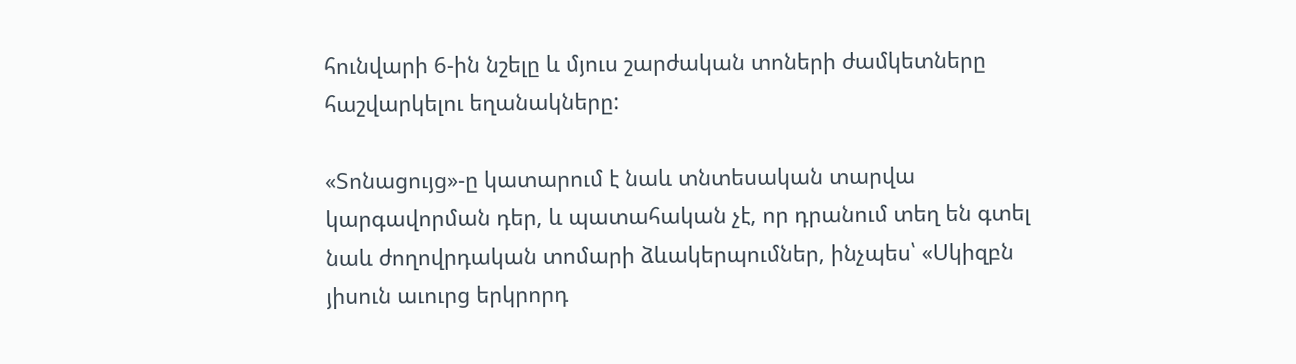հունվարի 6-ին նշելը և մյուս շարժական տոների ժամկետները հաշվարկելու եղանակները:

«Տոնացույց»-ը կատարում է նաև տնտեսական տարվա կարգավորման դեր, և պատահական չէ, որ դրանում տեղ են գտել նաև ժողովրդական տոմարի ձևակերպումներ, ինչպես՝ «Սկիզբն յիսուն աւուրց երկրորդ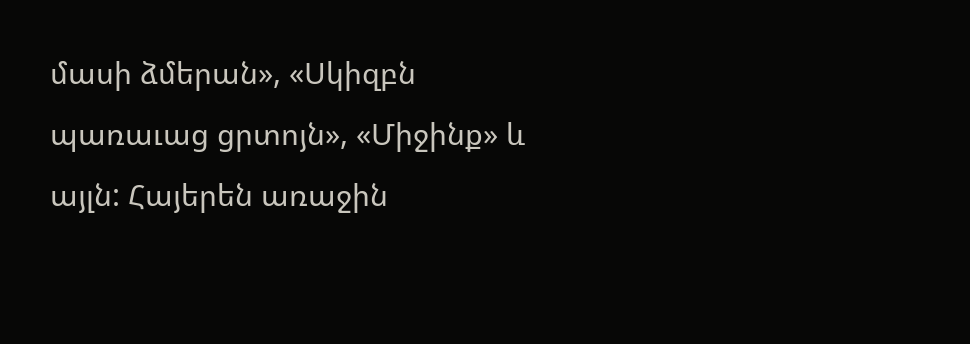մասի ձմերան», «Սկիզբն պառաւաց ցրտոյն», «Միջինք» և այլն: Հայերեն առաջին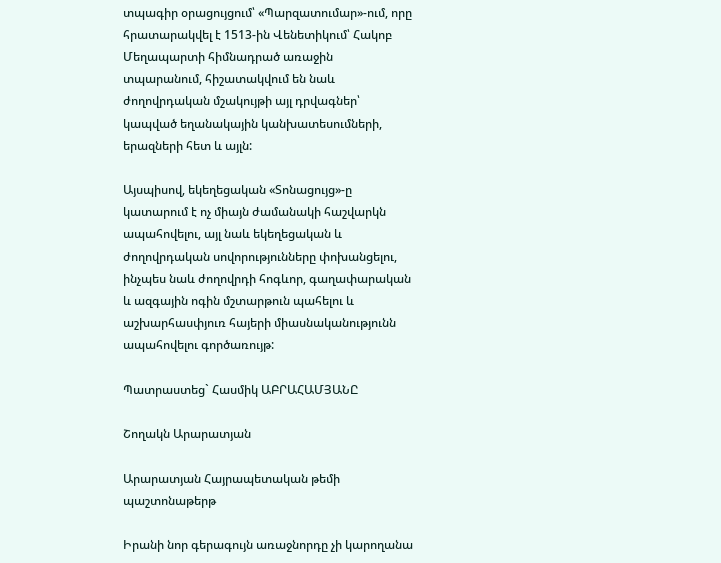տպագիր օրացույցում՝ «Պարզատումար»-ում, որը հրատարակվել է 1513-ին Վենետիկում՝ Հակոբ Մեղապարտի հիմնադրած առաջին տպարանում, հիշատակվում են նաև ժողովրդական մշակույթի այլ դրվագներ՝ կապված եղանակային կանխատեսումների, երազների հետ և այլն:

Այսպիսով, եկեղեցական «Տոնացույց»-ը կատարում է ոչ միայն ժամանակի հաշվարկն ապահովելու, այլ նաև եկեղեցական և ժողովրդական սովորությունները փոխանցելու, ինչպես նաև ժողովրդի հոգևոր, գաղափարական և ազգային ոգին մշտարթուն պահելու և աշխարհասփյուռ հայերի միասնականությունն ապահովելու գործառույթ:

Պատրաստեց` Հասմիկ ԱԲՐԱՀԱՄՅԱՆԸ

Շողակն Արարատյան

Արարատյան Հայրապետական թեմի պաշտոնաթերթ

Իրանի նոր գերագույն առաջնորդը չի կարողանա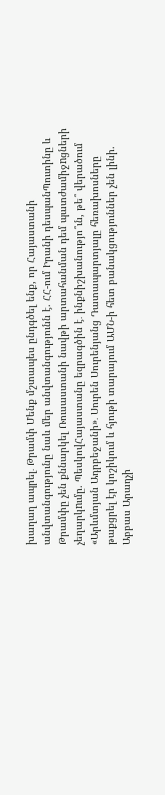խաղաղ ապրել․ Թրամփ Մենք մշտապես ընդգծել ենք, որ Հայաստանի անվտանգությունը նաև մեր անվտանգությունն է. ՀՀ-ում Իրանի դեսպանՊուտինը և Թրամփը չեն քննարկել Ռուսաստանի նավթի արտահանման դեմ պատժամիջnցների չեղարկnւմը. ՊեսկովՀայաստանը եզրագծին է․ ինքնիշխանությո՞ւն, թե՞ վերածում «Արևմտյան Ադրբեջանի»․ Սուրեն Սուրենյանց Դատապարտյալը հեռախոսները թաքցրել էր կոշիկում և հյութի տարայում ԱՄՆ-ի հետ բանակցություններ չեն լինի. Աբբաս Արաղչի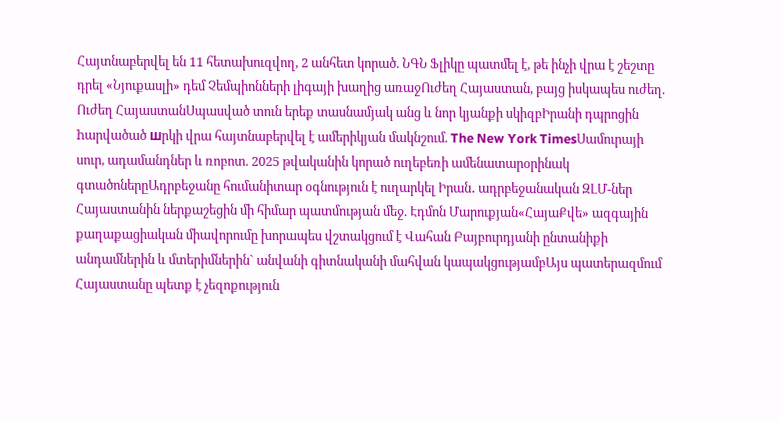Հայտնաբերվել են 11 հետախուզվող, 2 անհետ կորած. ՆԳՆ Ֆլիկը պատմել է, թե ինչի վրա է շեշտը դրել «Նյուքասլի» դեմ Չեմպիոնների լիգայի խաղից առաջՈւժեղ Հայաստան, բայց իսկապես ուժեղ. Ուժեղ ՀայաստանՍպասված տուն երեք տասնամյակ անց և նոր կյանքի սկիզբԻրանի դպրոցին hարվածած шրկի վրա հայտնաբերվել է ամերիկյան մակնշում. The New York TimesՍամուրայի սուր, ադամանդներ և ռոբոտ. 2025 թվականին կորած ուղեբեռի ամենատարօրինակ գտածոներըԱդրբեջանը հումանիտար օգնություն է ուղարկել Իրան․ ադրբեջանական ԶԼՄ-ներ Հայաստանին ներքաշեցին մի հիմար պատմության մեջ. Էդմոն Մարուքյան«ՀայաՔվե» ազգային քաղաքացիական միավորումը խորապես վշտակցում է Վահան Բայբուրդյանի ընտանիքի անդամներին և մտերիմներին` անվանի գիտնականի մահվան կապակցությամբԱյս պատերազմում Հայաստանը պետք է չեզոքություն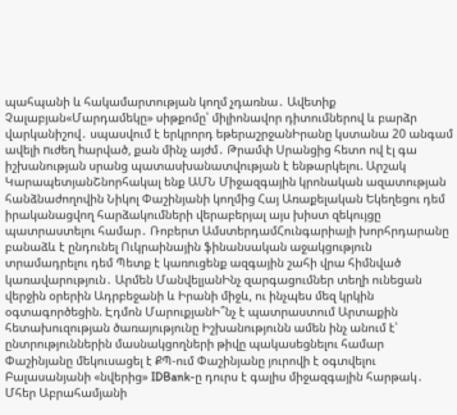պահպանի և հակամարտության կողմ չդառնա․ Ավետիք Չալաբյան«Մարդամեկը» սիթքոմը՝ միլիոնավոր դիտումներով և բարձր վարկանիշով․ սպասվում է երկրորդ եթերաշրջանԻրանը կստանա 20 անգամ ավելի nւժեղ hարված, քան մինչ այժմ․ Թրամփ Սրանցից հետո ով էլ գա իշխանության սրանց պատասխանատվության է ենթարկելու. Արշակ ԿարապետյանՇնորհակալ ենք ԱՄՆ Միջազգային կրոնական ազատության հանձնաժողովին Նիկոլ Փաշինյանի կողմից Հայ Առաքելական Եկեղեցու դեմ իրականացվող հարձակումների վերաբերյալ այս խիստ զեկույցը պատրաստելու համար․ Ռոբերտ ԱմստերդամՀունգարիայի խորհրդարանը բանաձև է ընդունել Ուկրաինային ֆինանսական աջակցություն տրամադրելու դեմ Պետք է կառուցենք ազգային շահի վրա հիմնված կառավարություն․ Արմեն ՄանվելյանԻնչ զարգացումներ տեղի ունեցան վերջին օրերին Ադրբեջանի և Իրանի միջև, ու ինչպես մեզ կրկին օգտագործեցին. Էդմոն ՄարուքյանԻ՞նչ է պատրաստում Արտաքին հետախուզության ծառայությունը Իշխանությունն ամեն ինչ անում է՝ ընտրություններին մասնակցողների թիվը պակասեցնելու համար Փաշինյանը մեկուսացել է ՔՊ-ում Փաշինյանը յուրովի է օգտվելու Բալասանյանի «նվերից» IDBank-ը դուրս է գալիս միջազգային հարթակ․ Մհեր Աբրահամյանի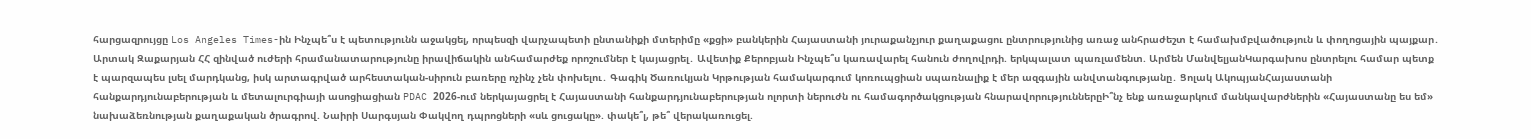հարցազրույցը Los Angeles Times-ին Ինչպե՞ս է պետությունն աջակցել, որպեսզի վարչապետի ընտանիքի մտերիմը «քցի» բանկերին Հայաստանի յուրաքանչյուր քաղաքացու ընտրությունից առաջ անհրաժեշտ է համախմբվածություն և փողոցային պայքար․ Արտակ Զաքարյան ՀՀ զինված ուժերի հրամանատարությունը իրավիճակին անհամարժեք որոշումներ է կայացրել․ Ավետիք Քերոբյան Ինչպե՞ս կառավարել հանուն ժողովրդի. երկպալատ պառլամենտ. Արմեն ՄանվելյանԿարգախոս ընտրելու համար պետք է պարզապես լսել մարդկանց, իսկ արտագրված արհեստական-սիրուն բառերը ոչինչ չեն փոխելու․ Գագիկ Ծառուկյան Կրթության համակարգում կոռուպցիան սպառնալիք է մեր ազգային անվտանգությանը․ Ցոլակ ԱկոպյանՀայաստանի հանքարդյունաբերության և մետալուրգիայի ասոցիացիան PDAC 2026-ում ներկայացրել է Հայաստանի հանքարդյունաբերության ոլորտի ներուժն ու համագործակցության հնարավորություններըԻ՞նչ ենք առաջարկում մանկավարժներին «Հայաստանը ես եմ» նախաձեռնության քաղաքական ծրագրով. Նաիրի Սարգսյան Փակվող դպրոցների «սև ցուցակը». փակե՞լ, թե՞ վերակառուցել.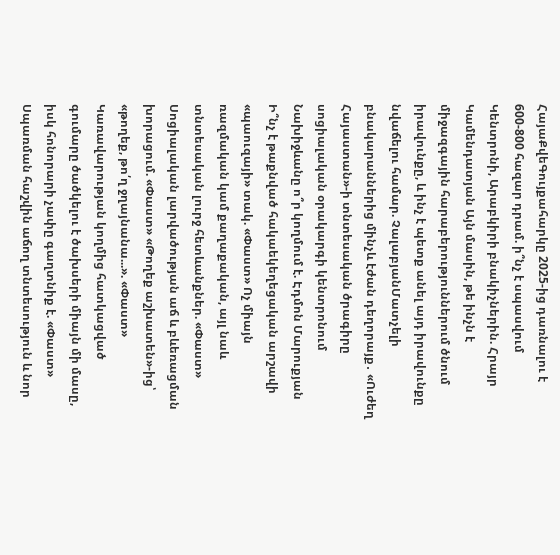ՀայաՔվեԳույքահարկը 2025-ից դառնալու է 600-800 հազար դրամ. ի՞նչ է սպասվում Կենտրոնի, Արաբկիրի բնակիչներին. Հրայր Կամենդատյան Այն մասին, թե ինչն է միջազգային հարաբերություններում ծնում իրավունքը, և ինչ է պետք անել այդ իրավունքը նվաճելու համար. ՉալաբյանՄատչելի բնակարաններից մինչև էժան դեղորայք․ «Ուժեղ Հայաստան»-ի տնտեսական ծրագիրը սոցիալական օրակարգի կենտրոնում Նախիջևանը ո՞ր կողմում է. Էդմոն Մարուքյան Ի՞նչ է թաքնված հակաեկեղեցական արշավի «պաուզայի» տակ. «Փաստ» Ոչ միայն ռազմական կամ քաղաքական, այլ նաև տնտեսական լուրջ հետևանքներ. «Փաստ» Սոցիալական լարվածության աճ և բևեռացման խորացում. «Փաստ» «Թողեք աշխատեն»-ից՝ «թողեք, թո՛ղ ջղայնանա...». «Փաստ» Կառավարության կողմից հատկացված գումարը ծածկելու է ծախսերի միայն մի մասը, իսկ հոնորարի չափը գաղտնիք է. «Փաստ» Սպառման հաշվին աճող տնտեսություն և նոր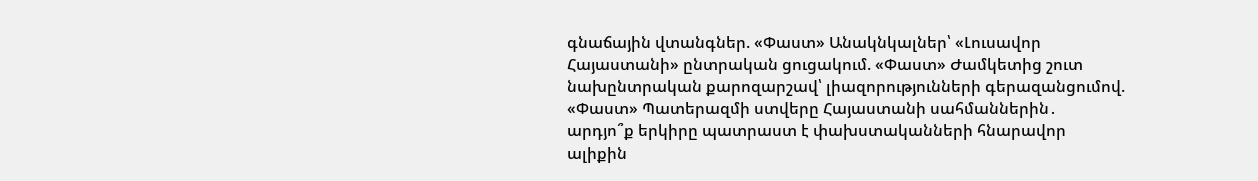գնաճային վտանգներ. «Փաստ» Անակնկալներ՝ «Լուսավոր Հայաստանի» ընտրական ցուցակում. «Փաստ» Ժամկետից շուտ նախընտրական քարոզարշավ՝ լիազորությունների գերազանցումով. «Փաստ» Պատերազմի ստվերը Հայաստանի սահմաններին․ արդյո՞ք երկիրը պատրաստ է փախստականների հնարավոր ալիքին